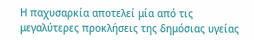Η παχυσαρκία αποτελεί μία από τις μεγαλύτερες προκλήσεις της δημόσιας υγείας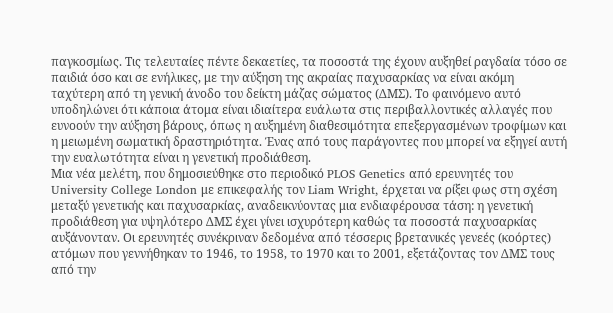παγκοσμίως. Τις τελευταίες πέντε δεκαετίες, τα ποσοστά της έχουν αυξηθεί ραγδαία τόσο σε παιδιά όσο και σε ενήλικες, με την αύξηση της ακραίας παχυσαρκίας να είναι ακόμη ταχύτερη από τη γενική άνοδο του δείκτη μάζας σώματος (ΔΜΣ). Το φαινόμενο αυτό υποδηλώνει ότι κάποια άτομα είναι ιδιαίτερα ευάλωτα στις περιβαλλοντικές αλλαγές που ευνοούν την αύξηση βάρους, όπως η αυξημένη διαθεσιμότητα επεξεργασμένων τροφίμων και η μειωμένη σωματική δραστηριότητα. Ένας από τους παράγοντες που μπορεί να εξηγεί αυτή την ευαλωτότητα είναι η γενετική προδιάθεση.
Μια νέα μελέτη, που δημοσιεύθηκε στο περιοδικό PLOS Genetics από ερευνητές του University College London με επικεφαλής τον Liam Wright, έρχεται να ρίξει φως στη σχέση μεταξύ γενετικής και παχυσαρκίας, αναδεικνύοντας μια ενδιαφέρουσα τάση: η γενετική προδιάθεση για υψηλότερο ΔΜΣ έχει γίνει ισχυρότερη καθώς τα ποσοστά παχυσαρκίας αυξάνονταν. Οι ερευνητές συνέκριναν δεδομένα από τέσσερις βρετανικές γενεές (κοόρτες) ατόμων που γεννήθηκαν το 1946, το 1958, το 1970 και το 2001, εξετάζοντας τον ΔΜΣ τους από την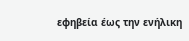εφηβεία έως την ενήλικη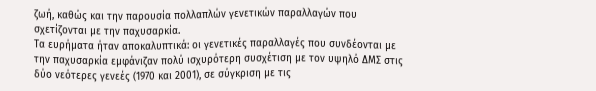ζωή, καθώς και την παρουσία πολλαπλών γενετικών παραλλαγών που σχετίζονται με την παχυσαρκία.
Τα ευρήματα ήταν αποκαλυπτικά: οι γενετικές παραλλαγές που συνδέονται με την παχυσαρκία εμφάνιζαν πολύ ισχυρότερη συσχέτιση με τον υψηλό ΔΜΣ στις δύο νεότερες γενεές (1970 και 2001), σε σύγκριση με τις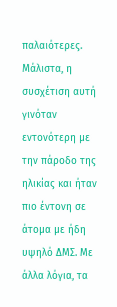παλαιότερες. Μάλιστα, η συσχέτιση αυτή γινόταν εντονότερη με την πάροδο της ηλικίας και ήταν πιο έντονη σε άτομα με ήδη υψηλό ΔΜΣ. Με άλλα λόγια, τα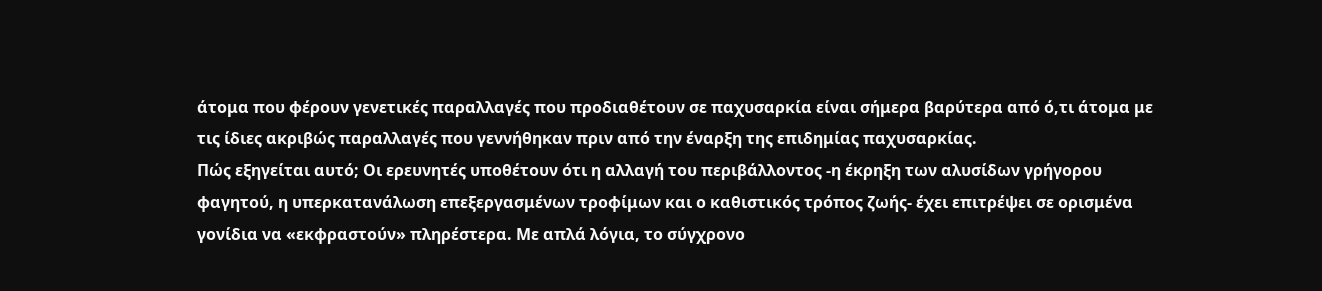άτομα που φέρουν γενετικές παραλλαγές που προδιαθέτουν σε παχυσαρκία είναι σήμερα βαρύτερα από ό,τι άτομα με τις ίδιες ακριβώς παραλλαγές που γεννήθηκαν πριν από την έναρξη της επιδημίας παχυσαρκίας.
Πώς εξηγείται αυτό; Οι ερευνητές υποθέτουν ότι η αλλαγή του περιβάλλοντος -η έκρηξη των αλυσίδων γρήγορου φαγητού, η υπερκατανάλωση επεξεργασμένων τροφίμων και ο καθιστικός τρόπος ζωής- έχει επιτρέψει σε ορισμένα γονίδια να «εκφραστούν» πληρέστερα. Με απλά λόγια, το σύγχρονο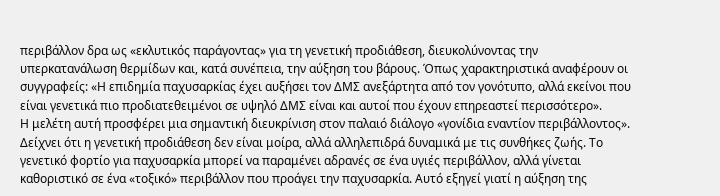περιβάλλον δρα ως «εκλυτικός παράγοντας» για τη γενετική προδιάθεση, διευκολύνοντας την υπερκατανάλωση θερμίδων και, κατά συνέπεια, την αύξηση του βάρους. Όπως χαρακτηριστικά αναφέρουν οι συγγραφείς: «Η επιδημία παχυσαρκίας έχει αυξήσει τον ΔΜΣ ανεξάρτητα από τον γονότυπο, αλλά εκείνοι που είναι γενετικά πιο προδιατεθειμένοι σε υψηλό ΔΜΣ είναι και αυτοί που έχουν επηρεαστεί περισσότερο».
Η μελέτη αυτή προσφέρει μια σημαντική διευκρίνιση στον παλαιό διάλογο «γονίδια εναντίον περιβάλλοντος». Δείχνει ότι η γενετική προδιάθεση δεν είναι μοίρα, αλλά αλληλεπιδρά δυναμικά με τις συνθήκες ζωής. Το γενετικό φορτίο για παχυσαρκία μπορεί να παραμένει αδρανές σε ένα υγιές περιβάλλον, αλλά γίνεται καθοριστικό σε ένα «τοξικό» περιβάλλον που προάγει την παχυσαρκία. Αυτό εξηγεί γιατί η αύξηση της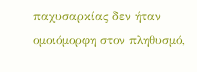παχυσαρκίας δεν ήταν ομοιόμορφη στον πληθυσμό,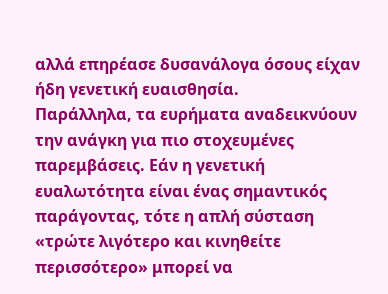αλλά επηρέασε δυσανάλογα όσους είχαν ήδη γενετική ευαισθησία.
Παράλληλα, τα ευρήματα αναδεικνύουν την ανάγκη για πιο στοχευμένες παρεμβάσεις. Εάν η γενετική ευαλωτότητα είναι ένας σημαντικός παράγοντας, τότε η απλή σύσταση «τρώτε λιγότερο και κινηθείτε περισσότερο» μπορεί να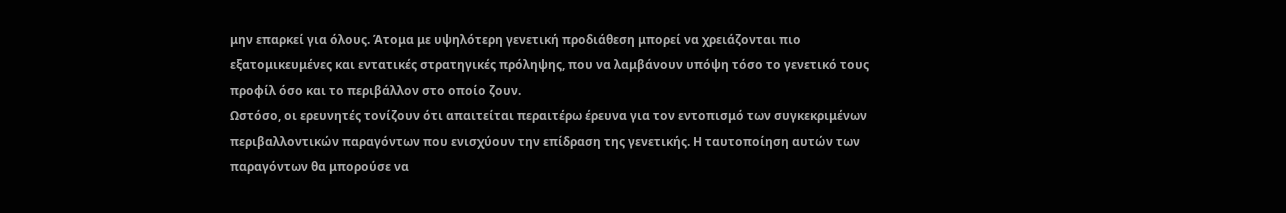μην επαρκεί για όλους. Άτομα με υψηλότερη γενετική προδιάθεση μπορεί να χρειάζονται πιο εξατομικευμένες και εντατικές στρατηγικές πρόληψης, που να λαμβάνουν υπόψη τόσο το γενετικό τους προφίλ όσο και το περιβάλλον στο οποίο ζουν.
Ωστόσο, οι ερευνητές τονίζουν ότι απαιτείται περαιτέρω έρευνα για τον εντοπισμό των συγκεκριμένων περιβαλλοντικών παραγόντων που ενισχύουν την επίδραση της γενετικής. Η ταυτοποίηση αυτών των παραγόντων θα μπορούσε να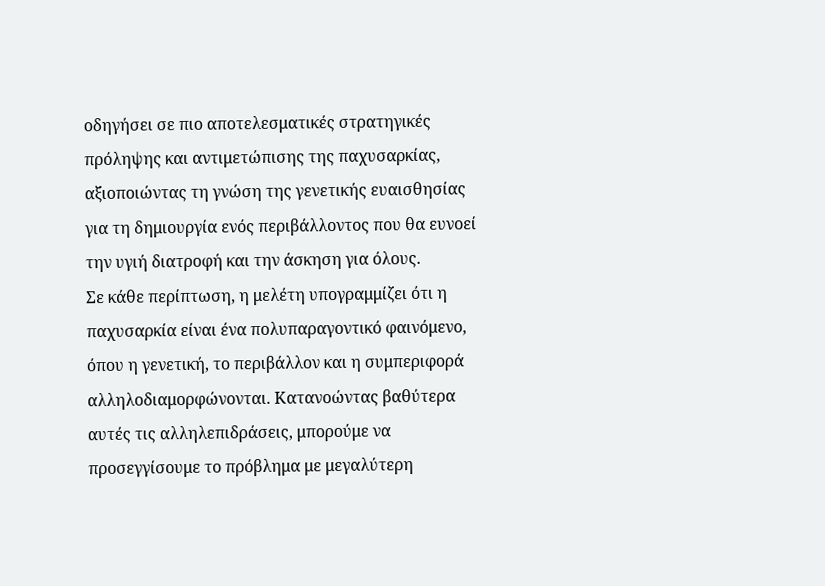οδηγήσει σε πιο αποτελεσματικές στρατηγικές πρόληψης και αντιμετώπισης της παχυσαρκίας, αξιοποιώντας τη γνώση της γενετικής ευαισθησίας για τη δημιουργία ενός περιβάλλοντος που θα ευνοεί την υγιή διατροφή και την άσκηση για όλους.
Σε κάθε περίπτωση, η μελέτη υπογραμμίζει ότι η παχυσαρκία είναι ένα πολυπαραγοντικό φαινόμενο, όπου η γενετική, το περιβάλλον και η συμπεριφορά αλληλοδιαμορφώνονται. Κατανοώντας βαθύτερα αυτές τις αλληλεπιδράσεις, μπορούμε να προσεγγίσουμε το πρόβλημα με μεγαλύτερη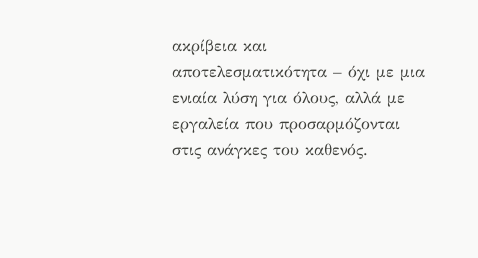ακρίβεια και αποτελεσματικότητα – όχι με μια ενιαία λύση για όλους, αλλά με εργαλεία που προσαρμόζονται στις ανάγκες του καθενός.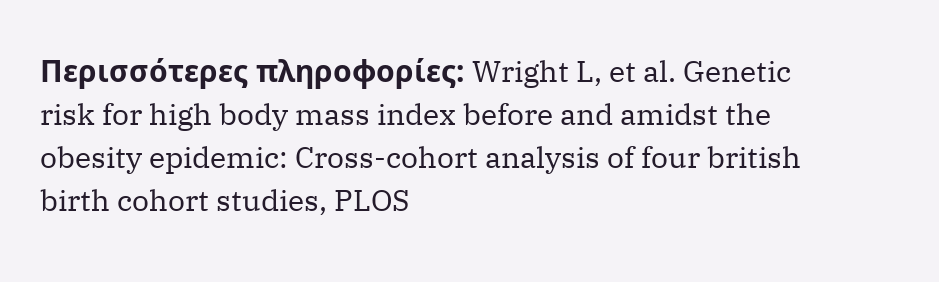Περισσότερες πληροφορίες: Wright L, et al. Genetic risk for high body mass index before and amidst the obesity epidemic: Cross-cohort analysis of four british birth cohort studies, PLOS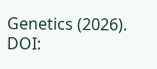Genetics (2026). DOI: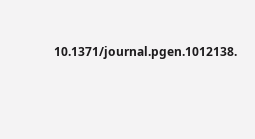10.1371/journal.pgen.1012138.